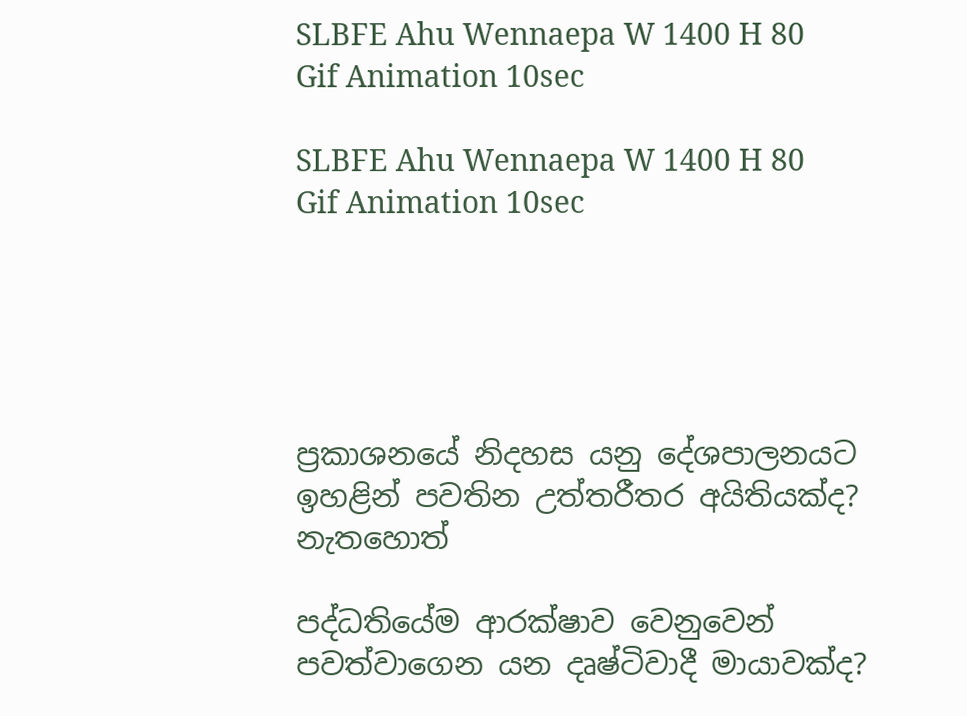SLBFE Ahu Wennaepa W 1400 H 80 Gif Animation 10sec

SLBFE Ahu Wennaepa W 1400 H 80 Gif Animation 10sec





ප්‍රකාශනයේ නිදහස යනු දේශපාලනයට ඉහළින් පවතින උත්තරීතර අයිතියක්ද? නැතහොත්

පද්ධතියේම ආරක්ෂාව වෙනුවෙන් පවත්වාගෙන යන දෘෂ්ටිවාදී මායාවක්ද?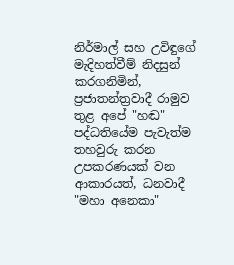නිර්මාල් සහ උවිඳුගේ මැදිහත්වීම් නිදසුන් කරගනිමින්, ප්‍රජාතන්ත්‍රවාදී රාමුව තුළ අපේ "හඬ" පද්ධතියේම පැවැත්ම තහවුරු කරන උපකරණයක් වන ආකාරයත්, ධනවාදී "මහා අනෙකා"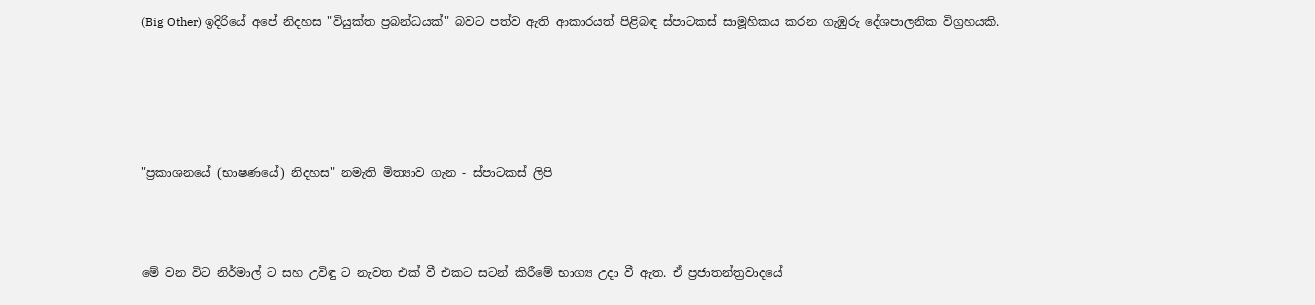(Big Other) ඉදිරියේ අපේ නිදහස "වියුක්ත ප්‍රබන්ධයක්" බවට පත්ව ඇති ආකාරයත් පිළිබඳ ස්පාටකස් සාමූහිකය කරන ගැඹුරු දේශපාලනික විග්‍රහයකි.





"ප්‍රකාශනයේ (භාෂණයේ) නිදහස" නමැති මිත්‍යාව ගැන - ස්පාටකස් ලිපි



මේ වන විට නිර්මාල් ට සහ උවිඳු ට නැවත එක් වී එකට සටන් කිරීමේ භාග්‍ය උදා වී ඇත. ඒ ප්‍රජාතන්ත්‍රවාදයේ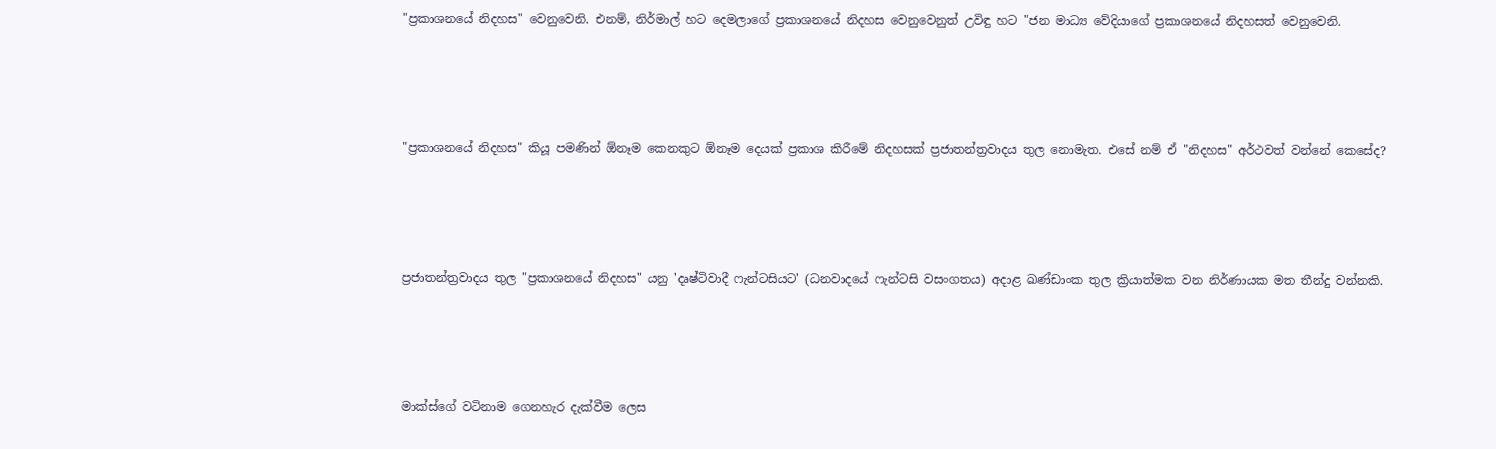"ප්‍රකාශනයේ නිදහස" වෙනුවෙනි. එනම්, නිර්මාල් හට දෙමලාගේ ප්‍රකාශනයේ නිදහස වෙනුවෙනුත් උවිඳු හට "ජන මාධ්‍ය වේදියාගේ ප්‍රකාශනයේ නිදහසත් වෙනුවෙනි.





"ප්‍රකාශනයේ නිදහස" කියූ පමණින් ඕනෑම කෙනකුට ඕනෑම දෙයක් ප්‍රකාශ කිරීමේ නිදහසක් ප්‍රජාතන්ත්‍රවාදය තුල නොමැත. එසේ නම් ඒ "නිදහස" අර්ථවත් වන්නේ කෙසේද?





ප්‍රජාතන්ත්‍රවාදය තුල "ප්‍රකාශනයේ නිදහස" යනු 'දෘෂ්ටිවාදී ෆැන්ටසියට' (ධනවාදයේ ෆැන්ටසි වසංගතය) අදාළ ඛණ්ඩාංක තුල ක්‍රියාත්මක වන නිර්ණායක මත තීන්දු වන්නකි.





මාක්ස්ගේ වටිනාම ගෙනහැර දැක්වීම ලෙස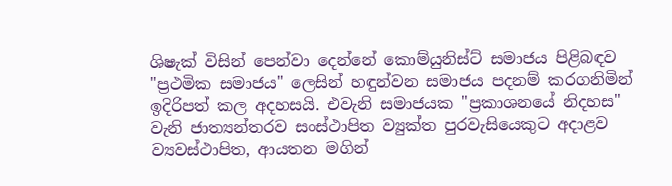ශිෂැක් විසින් පෙන්වා දෙන්නේ කොම්යුනිස්ට් සමාජය පිළිබඳව "ප්‍රථමික සමාජය" ලෙසින් හඳුන්වන සමාජය පදනම් කරගනිමින් ඉදිරිපත් කල අදහසයි. එවැනි සමාජයක "ප්‍රකාශනයේ නිදහස" වැනි ජාත්‍යන්තරව සංස්ථාපිත ව්‍යුක්ත පුරවැසියෙකුට අදාළව ව්‍යවස්ථාපිත, ආයතන මගින්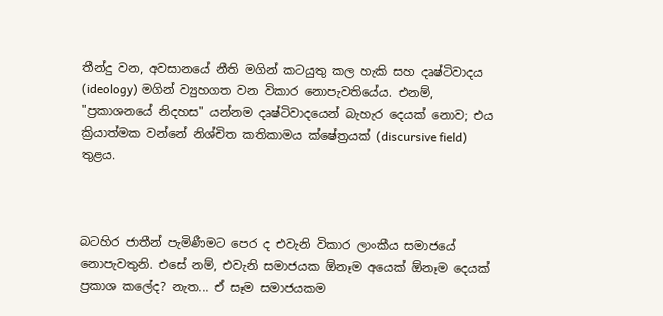තීන්දු වන, අවසානයේ නීති මගින් කටයුතු කල හැකි සහ දෘෂ්ටිවාදය (ideology) මගින් ව්‍යුහගත වන විකාර නොපැවතියේය. එනම්, "ප්‍රකාශනයේ නිදහස" යන්නම දෘෂ්ටිවාදයෙන් බැහැර දෙයක් නොව; එය ක්‍රියාත්මක වන්නේ නිශ්චිත කතිකාමය ක්ෂේත්‍රයක් (discursive field) තුළය.



බටහිර ජාතීන් පැමිණීමට පෙර ද එවැනි විකාර ලාංකීය සමාජයේ නොපැවතුනි. එසේ නම්, එවැනි සමාජයක ඕනෑම අයෙක් ඕනෑම දෙයක් ප්‍රකාශ කලේද? නැත... ඒ සෑම සමාජයකම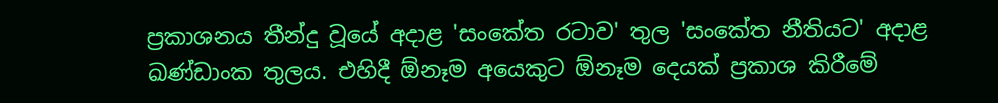ප්‍රකාශනය තීන්දු වූයේ අදාළ 'සංකේත රටාව' තුල 'සංකේත නීතියට' අදාළ ඛණ්ඩාංක තුලය. එහිදී ඕනෑම අයෙකුට ඕනෑම දෙයක් ප්‍රකාශ කිරීමේ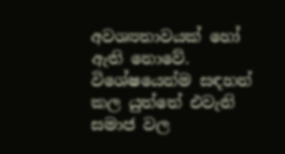අවශ්‍යතාවයක් හෝ ඇති නොවේ. විශේෂයෙන්ම සඳහන් කල යුත්තේ එවැනි සමාජ වල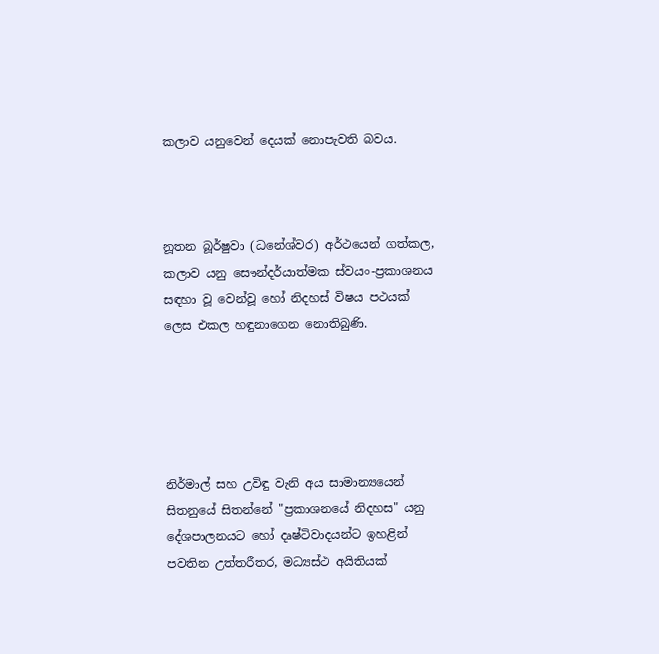කලාව යනුවෙන් දෙයක් නොපැවති බවය.



නූතන බූර්ෂුවා (ධනේශ්වර) අර්ථයෙන් ගත්කල, කලාව යනු සෞන්දර්යාත්මක ස්වයං-ප්‍රකාශනය සඳහා වූ වෙන්වූ හෝ නිදහස් විෂය පථයක් ලෙස එකල හඳුනාගෙන නොතිබුණි.





නිර්මාල් සහ උවිඳු වැනි අය සාමාන්‍යයෙන් සිතනුයේ සිතන්නේ "ප්‍රකාශනයේ නිදහස" යනු දේශපාලනයට හෝ දෘෂ්ටිවාදයන්ට ඉහළින් පවතින උත්තරීතර, මධ්‍යස්ථ අයිතියක්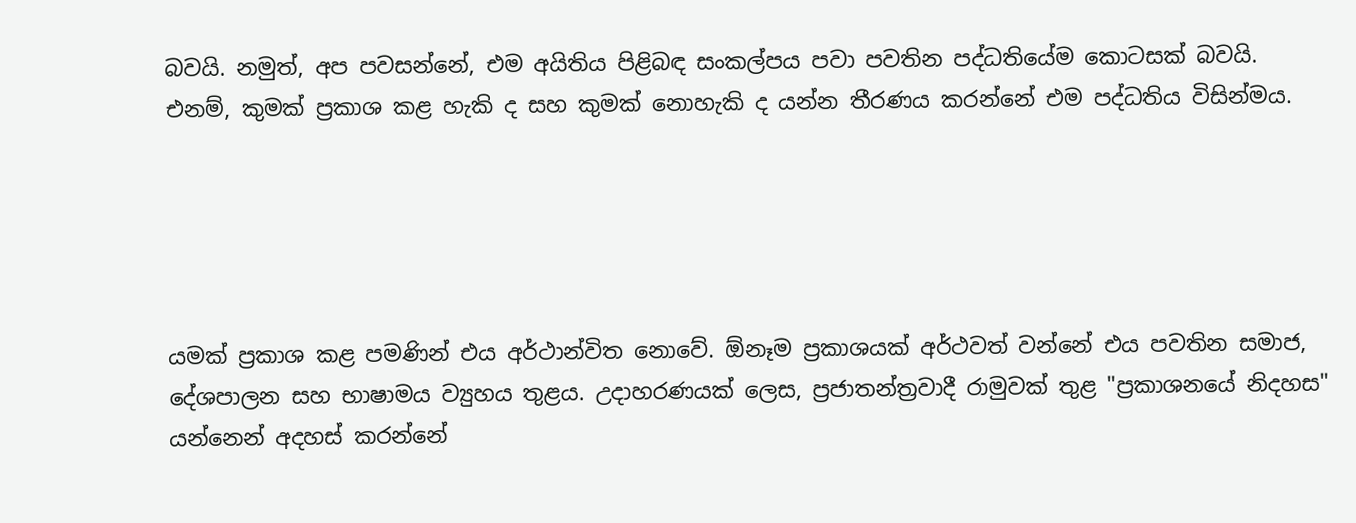බවයි. නමුත්, අප පවසන්නේ, එම අයිතිය පිළිබඳ සංකල්පය පවා පවතින පද්ධතියේම කොටසක් බවයි. එනම්, කුමක් ප්‍රකාශ කළ හැකි ද සහ කුමක් නොහැකි ද යන්න තීරණය කරන්නේ එම පද්ධතිය විසින්මය.





යමක් ප්‍රකාශ කළ පමණින් එය අර්ථාන්විත නොවේ. ඕනෑම ප්‍රකාශයක් අර්ථවත් වන්නේ එය පවතින සමාජ, දේශපාලන සහ භාෂාමය ව්‍යුහය තුළය. උදාහරණයක් ලෙස, ප්‍රජාතන්ත්‍රවාදී රාමුවක් තුළ "ප්‍රකාශනයේ නිදහස" යන්නෙන් අදහස් කරන්නේ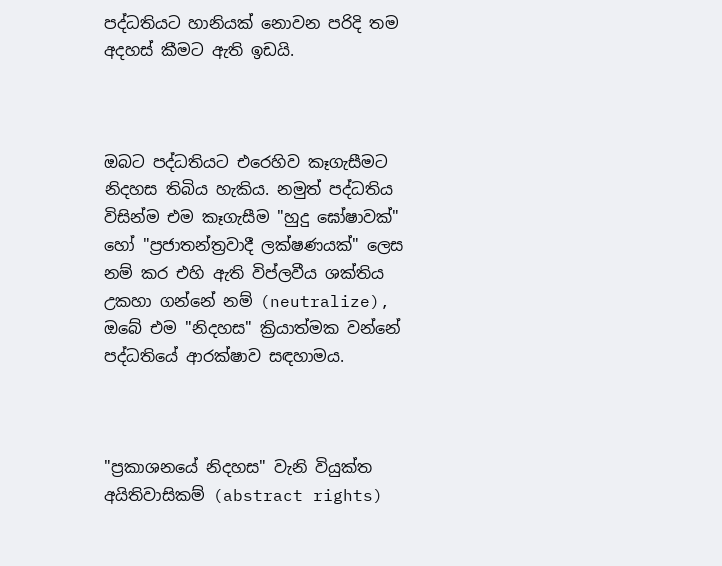පද්ධතියට හානියක් නොවන පරිදි තම අදහස් කීමට ඇති ඉඩයි.



ඔබට පද්ධතියට එරෙහිව කෑගැසීමට නිදහස තිබිය හැකිය. නමුත් පද්ධතිය විසින්ම එම කෑගැසීම "හුදු ඝෝෂාවක්" හෝ "ප්‍රජාතන්ත්‍රවාදී ලක්ෂණයක්" ලෙස නම් කර එහි ඇති විප්ලවීය ශක්තිය උකහා ගන්නේ නම් (neutralize), ඔබේ එම "නිදහස" ක්‍රියාත්මක වන්නේ පද්ධතියේ ආරක්ෂාව සඳහාමය.



"ප්‍රකාශනයේ නිදහස" වැනි වියුක්ත අයිතිවාසිකම් (abstract rights)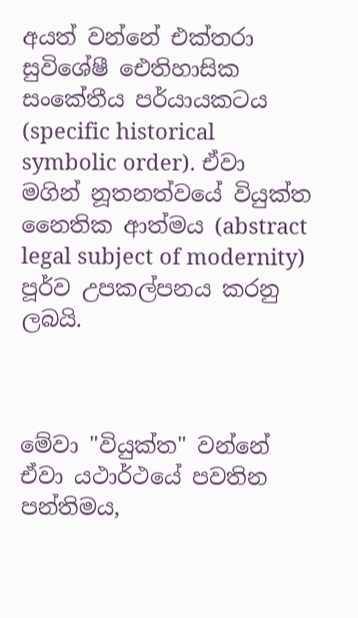අයත් වන්නේ එක්තරා සුවිශේෂී ඓතිහාසික සංකේතීය පර්යායකටය (specific historical symbolic order). ඒවා මගින් නූතනත්වයේ වියුක්ත නෛතික ආත්මය (abstract legal subject of modernity) පූර්ව උපකල්පනය කරනු ලබයි.



මේවා "වියුක්ත" වන්නේ ඒවා යථාර්ථයේ පවතින පන්තිමය,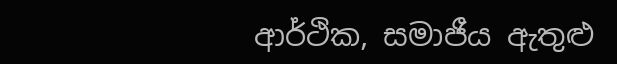ආර්ථික, සමාජීය ඇතුළු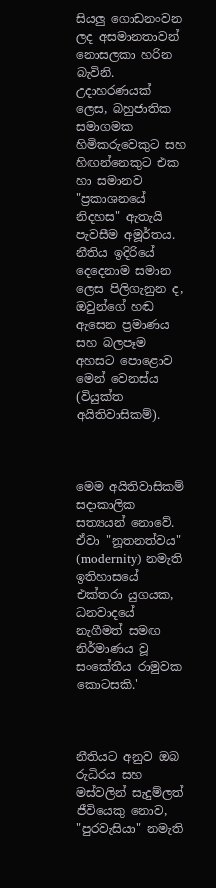සියලු ගොඩනංවන ලද අසමානතාවන් නොසලකා හරින බැවිනි. උදාහරණයක් ලෙස, බහුජාතික සමාගමක හිමිකරුවෙකුට සහ හිඟන්නෙකුට එක හා සමානව "ප්‍රකාශනයේ නිදහස" ඇතැයි පැවසීම අමූර්තය. නීතිය ඉදිරියේ දෙදෙනාම සමාන ලෙස පිලිගැනුන ද, ඔවුන්ගේ හඬ ඇසෙන ප්‍රමාණය සහ බලපෑම අහසට පොළොව මෙන් වෙනස්ය (වියුක්ත අයිතිවාසිකම්).



මෙම අයිතිවාසිකම් සදාකාලික සත්‍යයන් නොවේ. ඒවා "නූතනත්වය" (modernity) නමැති ඉතිහාසයේ එක්තරා යුගයක, ධනවාදයේ නැගීමත් සමඟ නිර්මාණය වූ සංකේතීය රාමුවක කොටසකි.'



නීතියට අනුව ඔබ රුධිරය සහ මස්වලින් සැදුම්ලත් ජීවියෙකු නොව, "පුරවැසියා" නමැති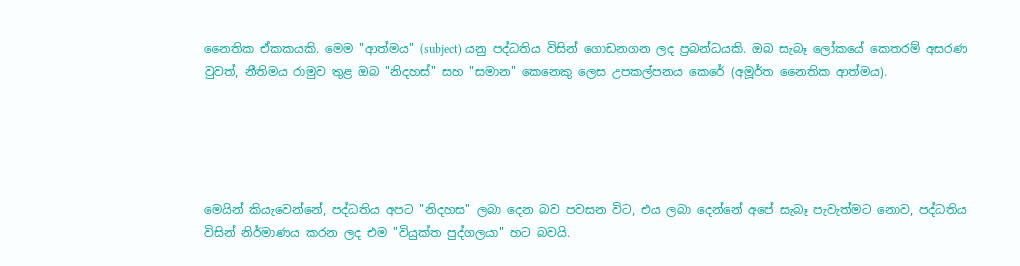නෛතික ඒකකයකි. මෙම "ආත්මය" (subject) යනු පද්ධතිය විසින් ගොඩනගන ලද ප්‍රබන්ධයකි. ඔබ සැබෑ ලෝකයේ කෙතරම් අසරණ වුවත්, නීතිමය රාමුව තුළ ඔබ "නිදහස්" සහ "සමාන" කෙනෙකු ලෙස උපකල්පනය කෙරේ (අමූර්ත නෛතික ආත්මය).





මෙයින් කියැවෙන්නේ, පද්ධතිය අපට "නිදහස" ලබා දෙන බව පවසන විට, එය ලබා දෙන්නේ අපේ සැබෑ පැවැත්මට නොව, පද්ධතිය විසින් නිර්මාණය කරන ලද එම "වියුක්ත පුද්ගලයා" හට බවයි.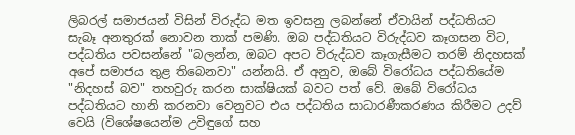ලිබරල් සමාජයන් විසින් විරුද්ධ මත ඉවසනු ලබන්නේ ඒවායින් පද්ධතියට සැබෑ අනතුරක් නොවන තාක් පමණි. ඔබ පද්ධතියට විරුද්ධව කෑගසන විට, පද්ධතිය පවසන්නේ "බලන්න, ඔබට අපට විරුද්ධව කෑගැසීමට තරම් නිදහසක් අපේ සමාජය තුළ තිබෙනවා" යන්නයි. ඒ අනුව, ඔබේ විරෝධය පද්ධතියේම "නිදහස් බව" තහවුරු කරන සාක්ෂියක් බවට පත් වේ. ඔබේ විරෝධය පද්ධතියට හානි කරනවා වෙනුවට එය පද්ධතිය සාධාරණීකරණය කිරීමට උදව් වෙයි (විශේෂයෙන්ම උවිඳුගේ සහ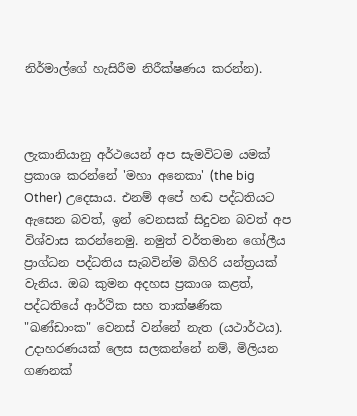නිර්මාල්ගේ හැසිරීම නිරීක්ෂණය කරන්න).



ලැකානියානු අර්ථයෙන් අප සැමවිටම යමක් ප්‍රකාශ කරන්නේ 'මහා අනෙකා' (the big Other) උදෙසාය. එනම් අපේ හඬ පද්ධතියට ඇසෙන බවත්, ඉන් වෙනසක් සිදුවන බවත් අප විශ්වාස කරන්නෙමු. නමුත් වර්තමාන ගෝලීය ප්‍රාග්ධන පද්ධතිය සැබවින්ම බිහිරි යන්ත්‍රයක් වැනිය. ඔබ කුමන අදහස ප්‍රකාශ කළත්, පද්ධතියේ ආර්ථික සහ තාක්ෂණික "ඛණ්ඩාංක" වෙනස් වන්නේ නැත (යථාර්ථය). උදාහරණයක් ලෙස සලකන්නේ නම්, මිලියන ගණනක්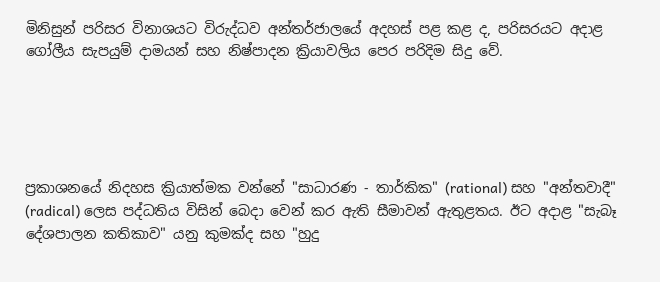මිනිසුන් පරිසර විනාශයට විරුද්ධව අන්තර්ජාලයේ අදහස් පළ කළ ද, පරිසරයට අදාළ ගෝලීය සැපයුම් දාමයන් සහ නිෂ්පාදන ක්‍රියාවලිය පෙර පරිදිම සිදු වේ.





ප්‍රකාශනයේ නිදහස ක්‍රියාත්මක වන්නේ "සාධාරණ - තාර්කික" (rational) සහ "අන්තවාදී" (radical) ලෙස පද්ධතිය විසින් බෙදා වෙන් කර ඇති සීමාවන් ඇතුළතය. ඊට අදාළ "සැබෑ දේශපාලන කතිකාව" යනු කුමක්ද සහ "හුදු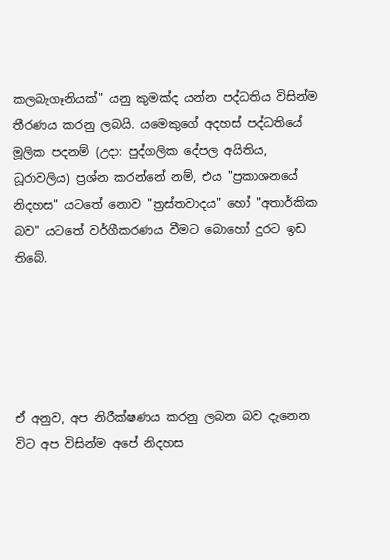කලබැගෑනියක්" යනු කුමක්ද යන්න පද්ධතිය විසින්ම තීරණය කරනු ලබයි. යමෙකුගේ අදහස් පද්ධතියේ මූලික පදනම් (උදා: පුද්ගලික දේපල අයිතිය, ධූරාවලිය) ප්‍රශ්න කරන්නේ නම්, එය "ප්‍රකාශනයේ නිදහස" යටතේ නොව "ත්‍රස්තවාදය" හෝ "අතාර්කික බව" යටතේ වර්ගීකරණය වීමට බොහෝ දුරට ඉඩ තිබේ.





ඒ අනුව, අප නිරීක්ෂණය කරනු ලබන බව දැනෙන විට අප විසින්ම අපේ නිදහස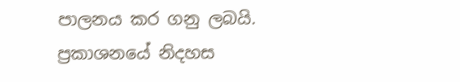පාලනය කර ගනු ලබයි. ප්‍රකාශනයේ නිදහස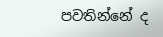පවතින්නේ ද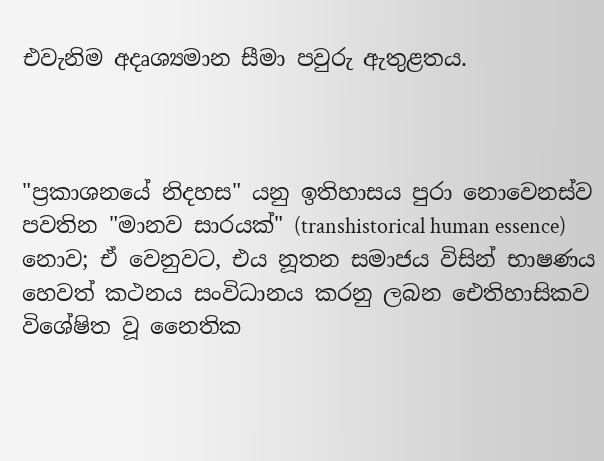එවැනිම අදෘශ්‍යමාන සීමා පවුරු ඇතුළතය.



"ප්‍රකාශනයේ නිදහස" යනු ඉතිහාසය පුරා නොවෙනස්ව පවතින "මානව සාරයක්" (transhistorical human essence) නොව; ඒ වෙනුවට, එය නූතන සමාජය විසින් භාෂණය හෙවත් කථනය සංවිධානය කරනු ලබන ඓතිහාසිකව විශේෂිත වූ නෛතික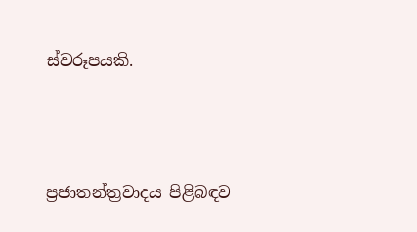ස්වරූපයකි.





ප්‍රජාතන්ත්‍රවාදය පිළිබඳව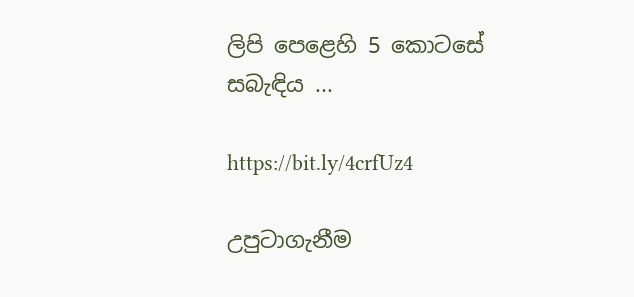ලිපි පෙළෙහි 5 කොටසේ සබැඳිය ...

https://bit.ly/4crfUz4

උපුටාගැනීම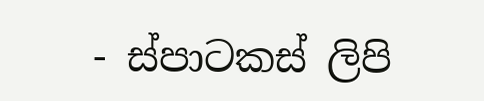- ස්පාටකස් ලිපි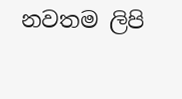නවතම ලිපි